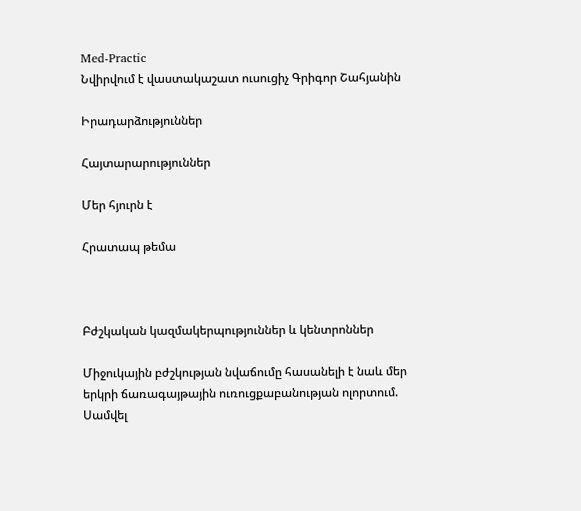Med-Practic
Նվիրվում է վաստակաշատ ուսուցիչ Գրիգոր Շահյանին

Իրադարձություններ

Հայտարարություններ

Մեր հյուրն է

Հրատապ թեմա



Բժշկական կազմակերպություններ և կենտրոններ

Միջուկային բժշկության նվաճումը հասանելի է նաև մեր երկրի ճառագայթային ուռուցքաբանության ոլորտում. Սամվել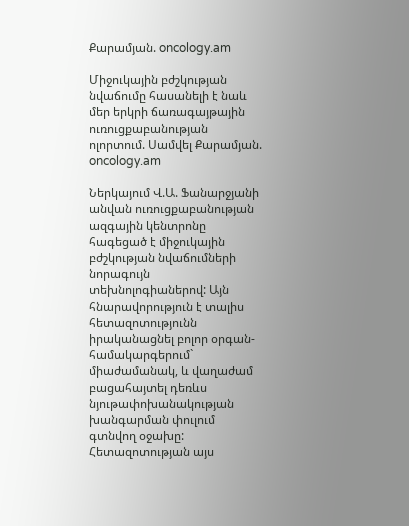Քարամյան. oncology.am

Միջուկային բժշկության նվաճումը հասանելի է նաև մեր երկրի ճառագայթային ուռուցքաբանության ոլորտում. Սամվել Քարամյան. oncology.am

Ներկայում Վ.Ա. Ֆանարջյանի անվան ուռուցքաբանության ազգային կենտրոնը հագեցած է միջուկային բժշկության նվաճումների նորագույն տեխնոլոգիաներով: Այն հնարավորություն է տալիս հետազոտությունն իրականացնել բոլոր օրգան-համակարգերում` միաժամանակ, և վաղաժամ բացահայտել դեռևս նյութափոխանակության խանգարման փուլում գտնվող օջախը: Հետազոտության այս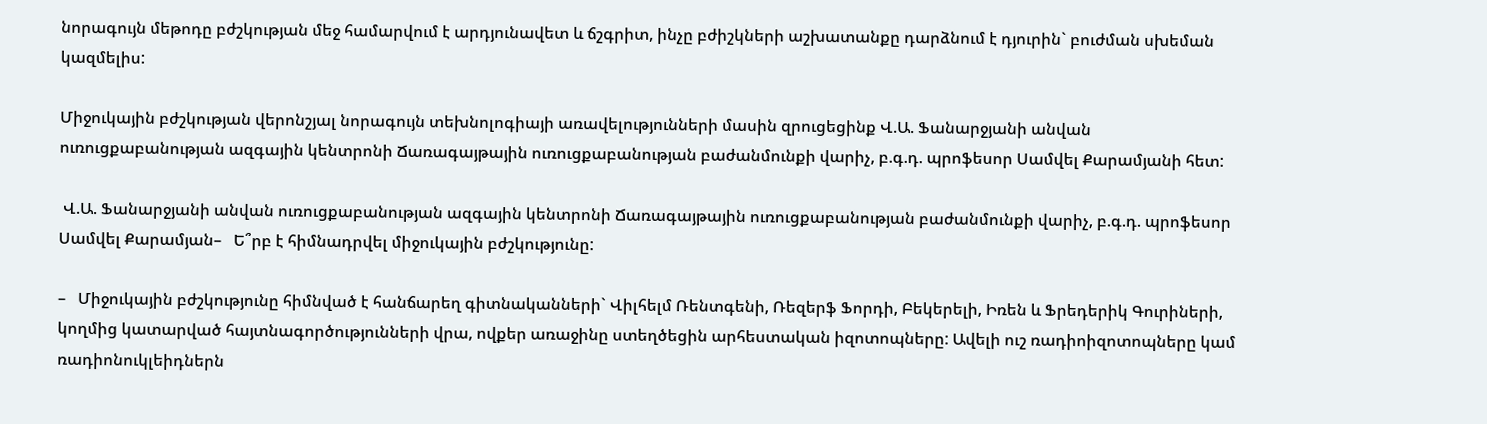նորագույն մեթոդը բժշկության մեջ համարվում է արդյունավետ և ճշգրիտ, ինչը բժիշկների աշխատանքը դարձնում է դյուրին` բուժման սխեման կազմելիս:

Միջուկային բժշկության վերոնշյալ նորագույն տեխնոլոգիայի առավելությունների մասին զրուցեցինք Վ.Ա. Ֆանարջյանի անվան ուռուցքաբանության ազգային կենտրոնի Ճառագայթային ուռուցքաբանության բաժանմունքի վարիչ, բ.գ.դ. պրոֆեսոր Սամվել Քարամյանի հետ:

 Վ.Ա. Ֆանարջյանի անվան ուռուցքաբանության ազգային կենտրոնի Ճառագայթային ուռուցքաբանության բաժանմունքի վարիչ, բ.գ.դ. պրոֆեսոր Սամվել Քարամյան–   Ե՞րբ է հիմնադրվել միջուկային բժշկությունը:

–   Միջուկային բժշկությունը հիմնված է հանճարեղ գիտնականների` Վիլհելմ Ռենտգենի, Ռեզերֆ Ֆորդի, Բեկերելի, Իռեն և Ֆրեդերիկ Գուրիների, կողմից կատարված հայտնագործությունների վրա, ովքեր առաջինը ստեղծեցին արհեստական իզոտոպները: Ավելի ուշ ռադիոիզոտոպները կամ ռադիոնուկլեիդներն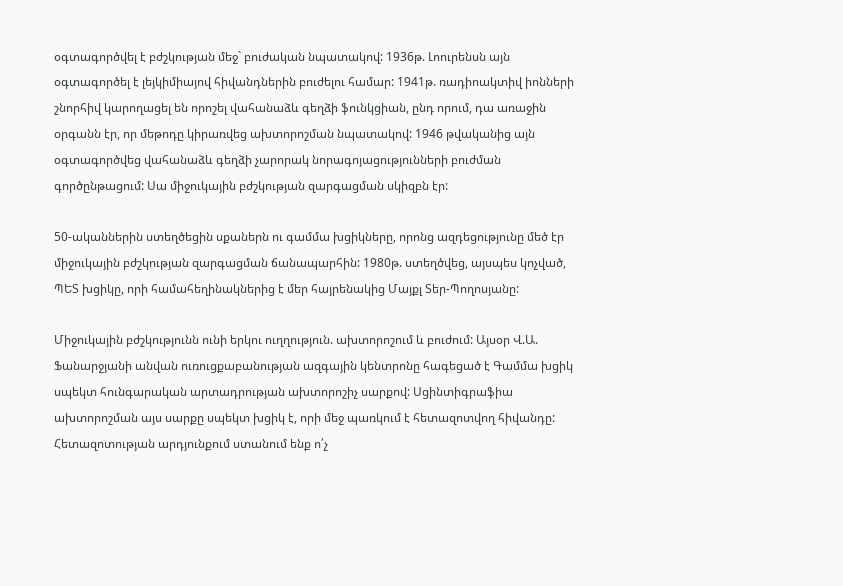օգտագործվել է բժշկության մեջ` բուժական նպատակով: 1936թ. Լոուրենսն այն օգտագործել է լեյկիմիայով հիվանդներին բուժելու համար: 1941թ. ռադիոակտիվ իոնների շնորհիվ կարողացել են որոշել վահանաձև գեղձի ֆունկցիան, ընդ որում, դա առաջին օրգանն էր, որ մեթոդը կիրառվեց ախտորոշման նպատակով: 1946 թվականից այն օգտագործվեց վահանաձև գեղձի չարորակ նորագոյացությունների բուժման գործընթացում: Սա միջուկային բժշկության զարգացման սկիզբն էր:

50-ականներին ստեղծեցին սքաներն ու գամմա խցիկները, որոնց ազդեցությունը մեծ էր միջուկային բժշկության զարգացման ճանապարհին: 1980թ. ստեղծվեց, այսպես կոչված, ՊԵՏ խցիկը, որի համահեղինակներից է մեր հայրենակից Մայքլ Տեր-Պողոսյանը:

Միջուկային բժշկությունն ունի երկու ուղղություն. ախտորոշում և բուժում: Այսօր Վ.Ա. Ֆանարջյանի անվան ուռուցքաբանության ազգային կենտրոնը հագեցած է Գամմա խցիկ սպեկտ հունգարական արտադրության ախտորոշիչ սարքով: Սցինտիգրաֆիա ախտորոշման այս սարքը սպեկտ խցիկ է, որի մեջ պառկում է հետազոտվող հիվանդը: Հետազոտության արդյունքում ստանում ենք ո՛չ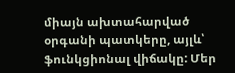միայն ախտահարված օրգանի պատկերը, այլև՝ ֆունկցիոնալ վիճակը: Մեր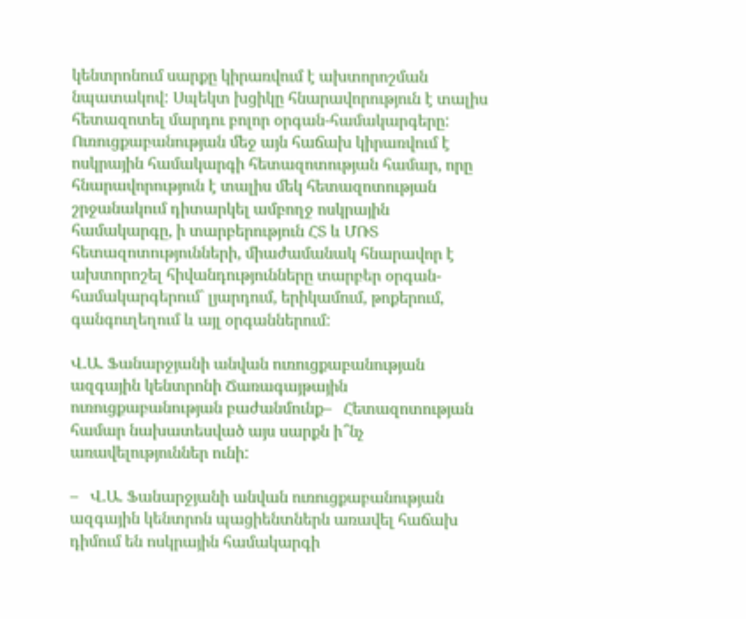կենտրոնում սարքը կիրառվում է ախտորոշման նպատակով: Սպեկտ խցիկը հնարավորություն է տալիս հետազոտել մարդու բոլոր օրգան-համակարգերը: Ուռուցքաբանության մեջ այն հաճախ կիրառվում է ոսկրային համակարգի հետազոտության համար, որը հնարավորություն է տալիս մեկ հետազոտության շրջանակում դիտարկել ամբողջ ոսկրային համակարգը, ի տարբերություն ՀՏ և ՄՌՏ հետազոտությունների, միաժամանակ հնարավոր է ախտորոշել հիվանդությունները տարբեր օրգան-համակարգերում` լյարդում, երիկամում, թոքերում, գանգուղեղում և այլ օրգաններում:

Վ.Ա. Ֆանարջյանի անվան ուռուցքաբանության ազգային կենտրոնի Ճառագայթային ուռուցքաբանության բաժանմունք–   Հետազոտության համար նախատեսված այս սարքն ի՞նչ առավելություններ ունի:

–   Վ.Ա. Ֆանարջյանի անվան ուռուցքաբանության ազգային կենտրոն պացիենտներն առավել հաճախ դիմում են ոսկրային համակարգի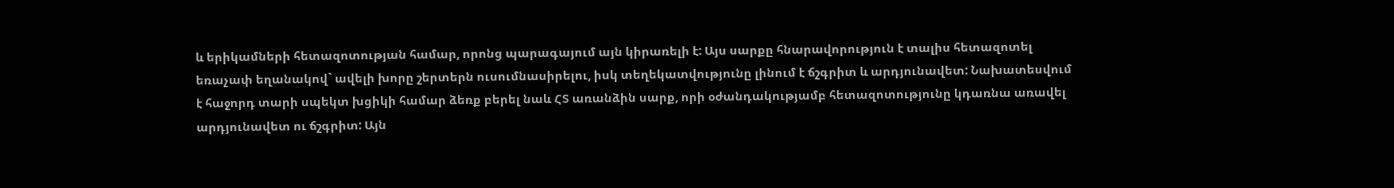և երիկամների հետազոտության համար, որոնց պարագայում այն կիրառելի է: Այս սարքը հնարավորություն է տալիս հետազոտել եռաչափ եղանակով` ավելի խորը շերտերն ուսումնասիրելու, իսկ տեղեկատվությունը լինում է ճշգրիտ և արդյունավետ: Նախատեսվում է հաջորդ տարի սպեկտ խցիկի համար ձեռք բերել նաև ՀՏ առանձին սարք, որի օժանդակությամբ հետազոտությունը կդառնա առավել արդյունավետ ու ճշգրիտ: Այն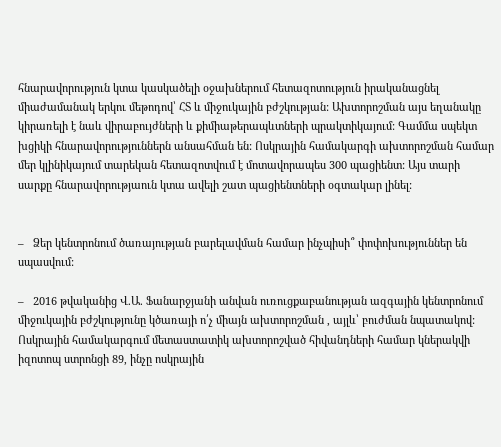հնարավորություն կտա կասկածելի օջախներում հետազոտություն իրականացնել միաժամանակ երկու մեթոդով՝ ՀՏ և միջուկային բժշկության: Ախտորոշման այս եղանակը կիրառելի է նաև վիրաբույժների և քիմիաթերապևտների պրակտիկայում: Գամմա սպեկտ խցիկի հնարավորություններն անսահման են: Ոսկրային համակարգի ախտորոշման համար մեր կլինիկայում տարեկան հետազոտվում է մոտավորապես 300 պացիենտ: Այս տարի սարքը հնարավորությաուն կտա ավելի շատ պացիենտների օգտակար լինել:


–   Ձեր կենտրոնում ծառայության բարելավման համար ինչպիսի՞ փոփոխություններ են սպասվում:

–   2016 թվականից Վ.Ա. Ֆանարջյանի անվան ուռուցքաբանության ազգային կենտրոնում միջուկային բժշկությունը կծառայի ո՛չ միայն ախտորոշման , այլև՝ բուժման նպատակով: Ոսկրային համակարգում մետաստատիկ ախտորոշված հիվանդների համար կներակվի իզոտոպ ստրոնցի 89, ինչը ոսկրային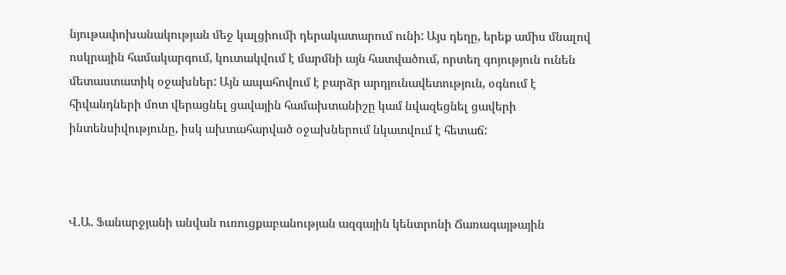նյութափոխանակության մեջ կալցիումի դերակատարում ունի: Այս դեղը, երեք ամիս մնալով ոսկրային համակարգում, կուտակվում է մարմնի այն հատվածում, որտեղ գոյություն ունեն մետաստատիկ օջախներ: Այն ապահովում է բարձր արդյունավետություն, օգնում է հիվանդների մոտ վերացնել ցավային համախտանիշը կամ նվազեցնել ցավերի ինտենսիվությունը, իսկ ախտահարված օջախներում նկատվում է հետաճ:



Վ.Ա. Ֆանարջյանի անվան ուռուցքաբանության ազգային կենտրոնի Ճառագայթային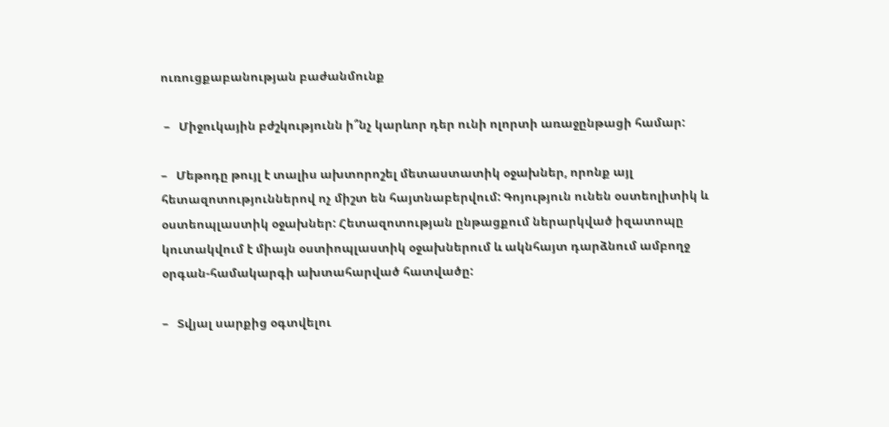ուռուցքաբանության բաժանմունք

 –   Միջուկային բժշկությունն ի՞նչ կարևոր դեր ունի ոլորտի առաջընթացի համար:

–   Մեթոդը թույլ է տալիս ախտորոշել մետաստատիկ օջախներ, որոնք այլ հետազոտություններով ոչ միշտ են հայտնաբերվում: Գոյություն ունեն օստեոլիտիկ և օստեոպլաստիկ օջախներ: Հետազոտության ընթացքում ներարկված իզատոպը կուտակվում է միայն օստիոպլաստիկ օջախներում և ակնհայտ դարձնում ամբողջ օրգան-համակարգի ախտահարված հատվածը:

–   Տվյալ սարքից օգտվելու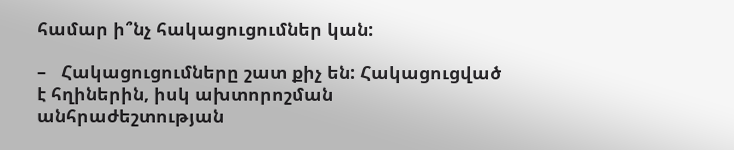համար ի՞նչ հակացուցումներ կան:

–   Հակացուցումները շատ քիչ են: Հակացուցված է հղիներին, իսկ ախտորոշման անհրաժեշտության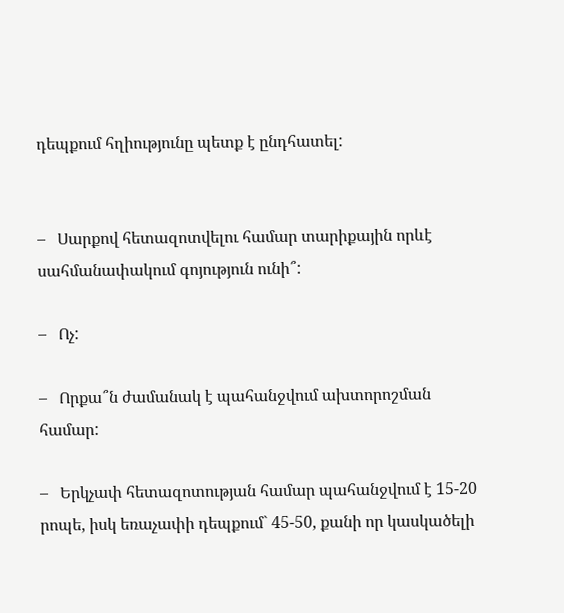դեպքում հղիությունը պետք է ընդհատել:


–   Սարքով հետազոտվելու համար տարիքային որևէ սահմանափակում գոյություն ունի՞:

–   Ոչ:

–   Որքա՞ն ժամանակ է պահանջվում ախտորոշման համար:

–   Երկչափ հետազոտության համար պահանջվում է 15-20 րոպե, իսկ եռաչափի դեպքում` 45-50, քանի որ կասկածելի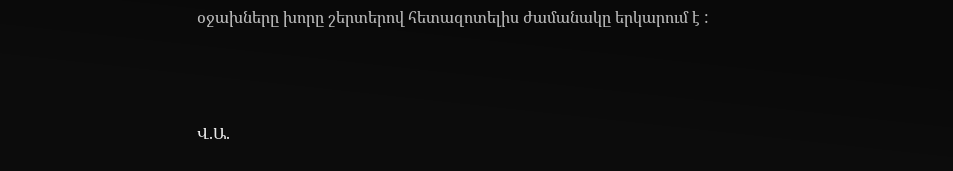օջախները խորը շերտերով հետազոտելիս ժամանակը երկարում է :



Վ.Ա.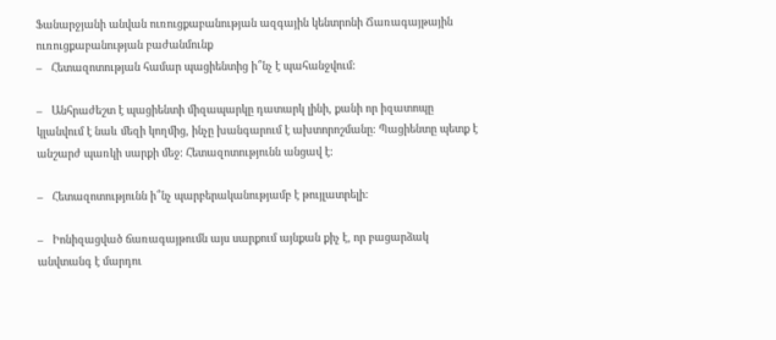Ֆանարջյանի անվան ուռուցքաբանության ազգային կենտրոնի Ճառագայթային ուռուցքաբանության բաժանմունք
–   Հետազոտության համար պացիենտից ի՞նչ է պահանջվում:

–   Անհրաժեշտ է պացիենտի միզապարկը դատարկ լինի, քանի որ իզատոպը կլանվում է նաև մեզի կողմից, ինչը խանգարում է ախտորոշմանը: Պացիենտը պետք է անշարժ պառկի սարքի մեջ: Հետազոտությունն անցավ է:

–   Հետազոտությունն ի՞նչ պարբերականությամբ է թույլատրելի:

–   Իոնիզացված ճառագայթումն այս սարքում այնքան քիչ է, որ բացարձակ անվտանգ է մարդու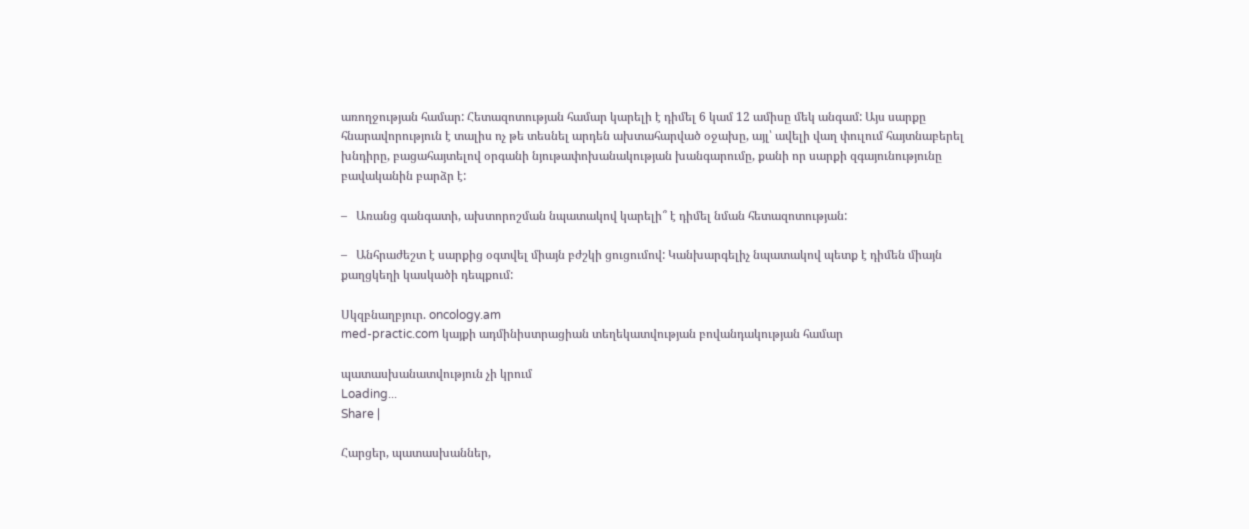առողջության համար: Հետազոտության համար կարելի է դիմել 6 կամ 12 ամիսը մեկ անգամ: Այս սարքը հնարավորություն է տալիս ոչ թե տեսնել արդեն ախտահարված օջախը, այլ՝ ավելի վաղ փուլում հայտնաբերել խնդիրը, բացահայտելով օրգանի նյութափոխանակության խանգարումը, քանի որ սարքի զգայունությունը բավականին բարձր է:

–   Առանց գանգատի, ախտորոշման նպատակով կարելի՞ է դիմել նման հետազոտության:

–   Անհրաժեշտ է սարքից օգտվել միայն բժշկի ցուցումով: Կանխարգելիչ նպատակով պետք է դիմեն միայն քաղցկեղի կասկածի դեպքում:

Սկզբնաղբյուր. oncology.am
med-practic.com կայքի ադմինիստրացիան տեղեկատվության բովանդակության համար

պատասխանատվություն չի կրում
Loading...
Share |

Հարցեր, պատասխաններ,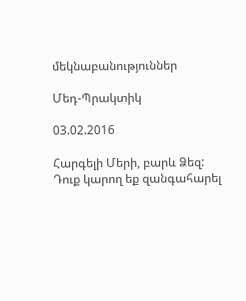մեկնաբանություններ

Մեդ-Պրակտիկ

03.02.2016

Հարգելի Մերի, բարև Ձեզ: Դուք կարող եք զանգահարել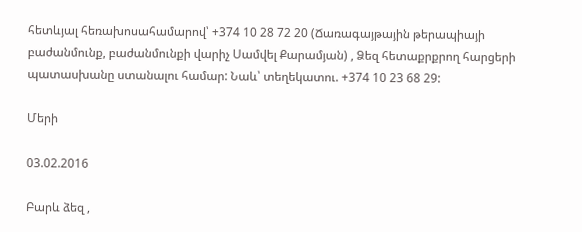հետևյալ հեռախոսահամարով՝ +374 10 28 72 20 (Ճառագայթային թերապիայի բաժանմունք, բաժանմունքի վարիչ Սամվել Քարամյան) , Ձեզ հետաքրքրող հարցերի պատասխանը ստանալու համար: Նաև՝ տեղեկատու. +374 10 23 68 29:

Մերի

03.02.2016

Բարև ձեզ ,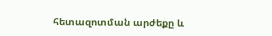հետազոտման արժեքը և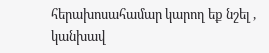հերախոսահամար կարող եք նշել , կանխավ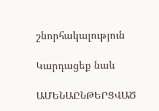շնորհակալություն

Կարդացեք նաև

ԱՄԵՆԱԸՆԹԵՐՑՎԱԾ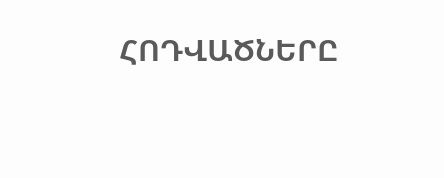ՀՈԴՎԱԾՆԵՐԸ